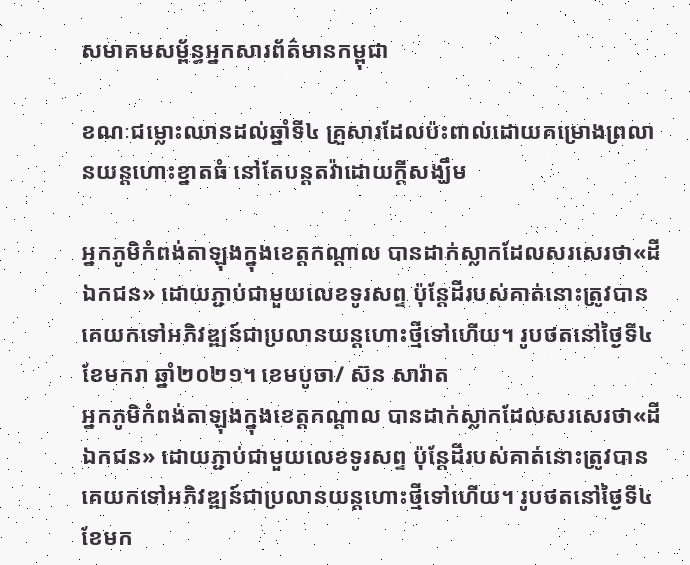សមាគមសម្ព័ន្ធអ្នកសារព័ត៌មានកម្ពុជា

ខណៈជម្លោះឈានដល់ឆ្នាំទី៤ គ្រួសារដែលប៉ះពាល់ដោយគម្រោងព្រលានយន្តហោះខ្នាតធំ នៅតែបន្តតវ៉ាដោយក្តីសង្ឃឹម

អ្នកភូមិកំពង់តាឡុងក្នុងខេត្តកណ្តាល បានដាក់ស្លាកដែលសរសេរថា«ដីឯកជន» ដោយភ្ជាប់ជាមួយលេខទូរសព្ទ ប៉ុន្តែដីរបស់គាត់នោះត្រូវបានគេយកទៅអភិវឌ្ឍន៍ជាប្រលានយន្តហោះថ្មីទៅហើយ។ រូបថតនៅថ្ងៃទី៤ ខែមករា ឆ្នាំ២០២១។ ខេមបូចា/ ស៊ន សារ៉ាត
អ្នកភូមិកំពង់តាឡុងក្នុងខេត្តកណ្តាល បានដាក់ស្លាកដែលសរសេរថា«ដីឯកជន» ដោយភ្ជាប់ជាមួយលេខទូរសព្ទ ប៉ុន្តែដីរបស់គាត់នោះត្រូវបានគេយកទៅអភិវឌ្ឍន៍ជាប្រលានយន្តហោះថ្មីទៅហើយ។ រូបថតនៅថ្ងៃទី៤ ខែមក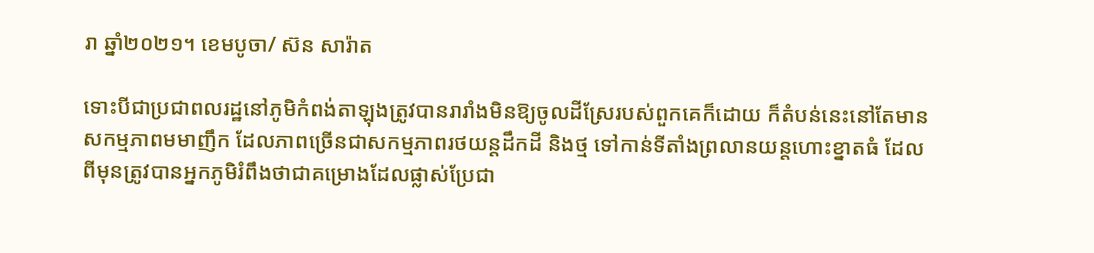រា ឆ្នាំ២០២១។ ខេមបូចា/ ស៊ន សារ៉ាត

ទោះបីជាប្រជាពលរដ្ឋនៅភូមិកំពង់តាឡុងត្រូវបានរារាំងមិនឱ្យចូលដីស្រែរបស់ពួកគេក៏ដោយ ក៏តំបន់នេះនៅតែមានសកម្មភាពមមាញឹក ដែលភាពច្រើនជាសកម្មភាពរថយន្តដឹកដី និងថ្ម ទៅកាន់ទីតាំងព្រលានយន្តហោះខ្នាតធំ ដែលពីមុនត្រូវបានអ្នកភូមិរំពឹងថាជាគម្រោងដែលផ្លាស់ប្រែជា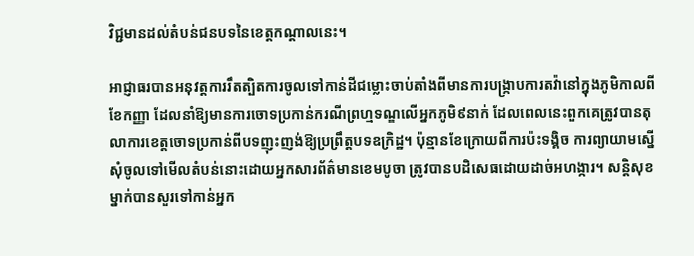វិជ្ជមានដល់តំបន់ជនបទនៃខេត្តកណ្តាលនេះ។

អាជ្ញាធរបានអនុវត្តការរឹតត្បិតការចូលទៅកាន់ដីជម្លោះចាប់តាំងពីមានការបង្រ្កាបការតវ៉ានៅក្នុងភូមិកាលពីខែកញ្ញា ដែលនាំឱ្យមានការចោទប្រកាន់ករណីព្រហ្មទណ្ឌលើអ្នកភូមិ៩នាក់ ដែលពេលនេះពួកគេត្រូវបានតុលាការខេត្តចោទប្រកាន់ពីបទញុះញង់ឱ្យប្រព្រឹត្តបទឧក្រិដ្ឋ។ ប៉ុន្មានខែក្រោយពីការប៉ះទង្គិច ការព្យាយាមស្នើសុំចូលទៅមើលតំបន់នោះដោយអ្នកសារព័ត៌មានខេមបូចា ត្រូវបានបដិសេធដោយដាច់អហង្ការ។ សន្តិសុខម្នាក់បានសួរទៅកាន់អ្នក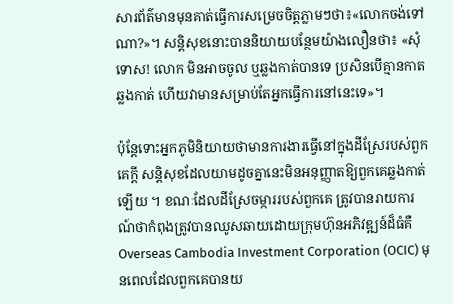សារព័ត៌មានមុនគាត់ធ្វើការសម្រេចចិត្តភ្លាមៗថា៖«លោកចង់ទៅណា?»។ សន្តិសុខនោះបាននិយាយបន្ថែមយ៉ាងលឿនថា៖ «សុំទោស! លោក មិនអាចចូល ឬឆ្លងកាត់បានទេ ប្រសិនបើគ្មានកាតឆ្លងកាត់ ហើយវាមានសម្រាប់តែអ្នកធ្វើការនៅនេះទេ»។

ប៉ុន្តែទោះអ្នកភូមិនិយាយថាមានការងារធ្វើនៅក្នុងដីស្រែរបស់ពួកគេក្តី សន្តិសុខដែលយាមដូចគ្នានេះមិនអនុញ្ញាតឱ្យពួកគេឆ្លងកាត់ឡើយ ។ ខណៈដែលដីស្រែចម្ការរបស់ពួកគេ ត្រូវបានរាយការណ៍ថាកំពុងត្រូវបានឈូសឆាយដោយក្រុមហ៊ុនអភិវឌ្ឍន៍ដ៏ធំគឺ Overseas Cambodia Investment Corporation (OCIC) មុនពេលដែលពួកគេបានយ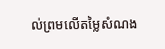ល់ព្រមលើតម្លៃសំណង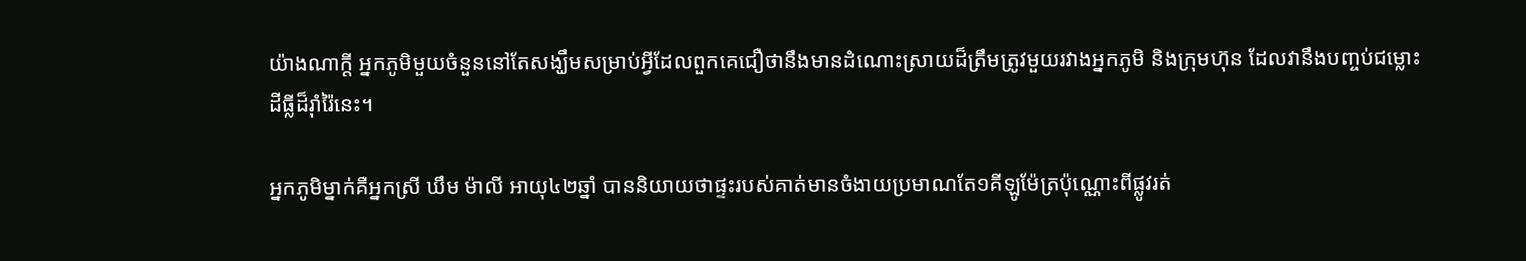យ៉ាងណាក្តី អ្នកភូមិមួយចំនួននៅតែសង្ឃឹមសម្រាប់អ្វីដែលពួកគេជឿថានឹងមានដំណោះស្រាយដ៏ត្រឹមត្រូវមួយរវាងអ្នកភូមិ និងក្រុមហ៊ុន ដែលវានឹងបញ្ចប់ជម្លោះដីធ្លីដ៏រ៉ាំរ៉ៃនេះ។

អ្នកភូមិម្នាក់គឺអ្នកស្រី ឃឹម ម៉ាលី អាយុ៤២ឆ្នាំ បាននិយាយថាផ្ទះរបស់គាត់មានចំងាយប្រមាណតែ១គីឡូម៉ែត្រប៉ុណ្ណោះពីផ្លូវរត់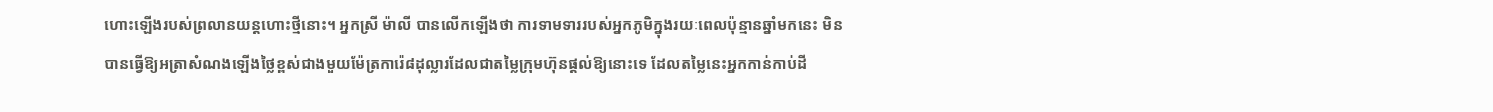ហោះឡើងរបស់ព្រលានយន្តហោះថ្មីនោះ។ អ្នកស្រី ម៉ាលី បានលើកឡើងថា ការទាមទាររបស់អ្នកភូមិក្នុងរយៈពេលប៉ុន្មានឆ្នាំមកនេះ មិនបានធ្វើឱ្យអត្រាសំណងឡើងថ្លៃខ្ពស់ជាងមួយម៉ែត្រការ៉េ៨ដុល្លារដែលជាតម្លៃក្រុមហ៊ុនផ្តល់ឱ្យនោះទេ ដែលតម្លៃនេះអ្នកកាន់កាប់ដី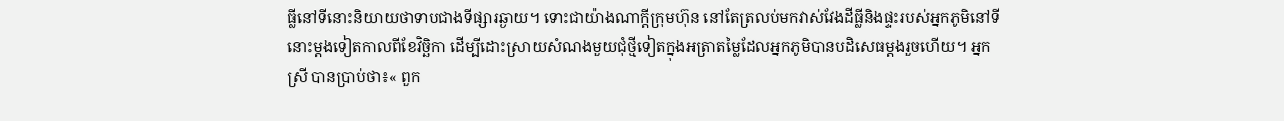ធ្លីនៅទីនោះនិយាយថាទាបជាងទីផ្សារឆ្ងាយ។ ទោះជាយ៉ាងណាក្តីក្រុមហ៊ុន នៅតែត្រលប់មកវាស់វែងដីធ្លីនិងផ្ទះរបស់អ្នកភូមិនៅទីនោះម្តងទៀតកាលពីខែវិច្ឆិកា ដើម្បីដោះស្រាយសំណងមួយជុំថ្មីទៀតក្នុងអត្រាតម្លៃដែលអ្នកភូមិបានបដិសេធម្តងរួចហើយ។ អ្នកស្រី បានប្រាប់ថា៖« ពួក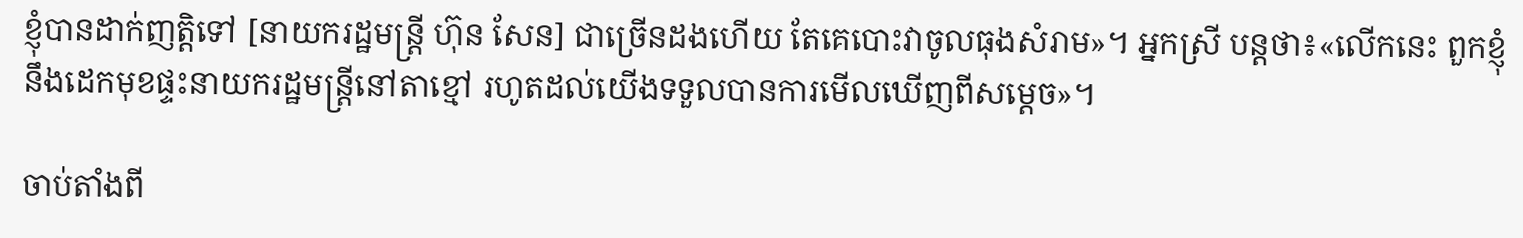ខ្ញុំបានដាក់ញត្តិទៅ [នាយករដ្ឋមន្រ្តី ហ៊ុន សែន] ជាច្រើនដងហើយ តែគេបោះវាចូលធុងសំរាម»។ អ្នកស្រី បន្តថា៖«លើកនេះ ពួកខ្ញុំនឹងដេកមុខផ្ទះនាយករដ្ឋមន្រ្តីនៅតាខ្មៅ រហូតដល់យើងទទួលបានការមើលឃើញពីសម្តេច»។

ចាប់តាំងពី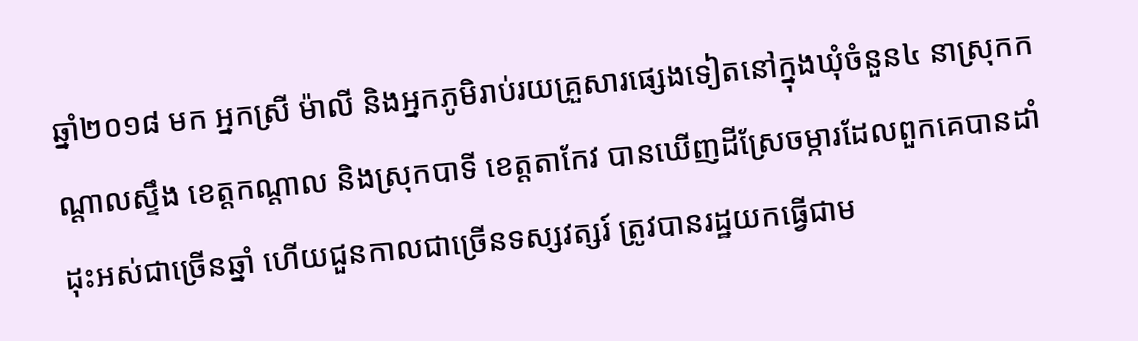ឆ្នាំ២០១៨ មក អ្នកស្រី ម៉ាលី និងអ្នកភូមិរាប់រយគ្រួសារផ្សេងទៀតនៅក្នុងឃុំចំនួន៤ នាស្រុកកណ្តាលស្ទឹង ខេត្តកណ្តាល និងស្រុកបាទី ខេត្តតាកែវ បានឃើញដីស្រែចម្ការដែលពួកគេបានដាំដុះអស់ជាច្រើនឆ្នាំ ហើយជួនកាលជាច្រើនទស្សវត្សរ៍ ត្រូវបានរដ្ឋយកធ្វើជាម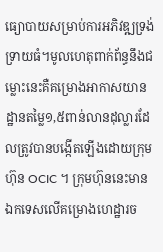ធ្យោបាយសម្រាប់ការអភិវឌ្ឍទ្រង់ទ្រាយធំ។មូលហេតុពាក់ព័ន្ធនឹងជម្លោះនេះគឺគម្រោងអាកាសយានដ្ឋានតម្លៃ១,៥ពាន់លានដុល្លារដែលត្រូវបានបង្កើតឡើងដោយក្រុមហ៊ុន OCIC ។ ក្រុមហ៊ុននេះមានឯកទេសលើគម្រោងហេដ្ឋារច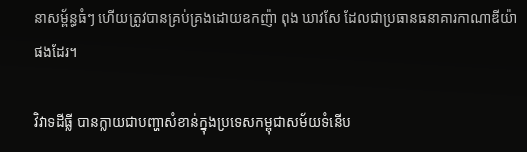នាសម្ព័ន្ធធំៗ ហើយត្រូវបានគ្រប់គ្រងដោយឧកញ៉ា ពុង ឃាវសែ ដែលជាប្រធានធនាគារកាណាឌីយ៉ាផងដែរ។

វិវាទដីធ្លី បានក្លាយជាបញ្ហាសំខាន់ក្នុងប្រទេសកម្ពុជាសម័យទំនើប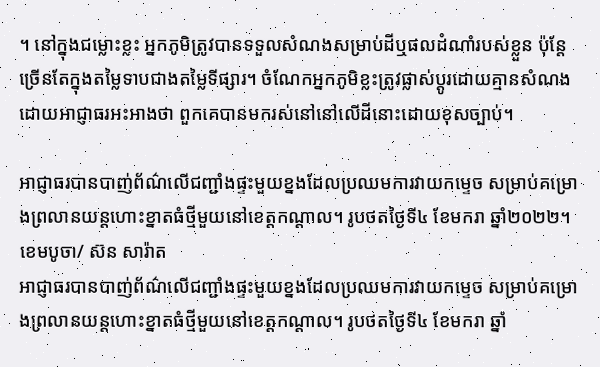។ នៅក្នុងជម្លោះខ្លះ អ្នកភូមិត្រូវបានទទួលសំណងសម្រាប់ដីឬផលដំណាំរបស់ខ្លួន ប៉ុន្តែច្រើនតែក្នុងតម្លៃទាបជាងតម្លៃទីផ្សារ។ ចំណែកអ្នកភូមិខ្លះត្រូវផ្លាស់ប្តូរដោយគ្មានសំណង ដោយអាជ្ញាធរអះអាងថា ពួកគេបានមករស់នៅនៅលើដីនោះដោយខុសច្បាប់។

អាជ្ញាធរបានបាញ់ព័ណ៌លើជញ្ជាំងផ្ទះមួយខ្នងដែលប្រឈមការវាយកម្ទេច សម្រាប់គម្រោងព្រលានយន្តហោះខ្នាតធំថ្មីមួយនៅខេត្តកណ្តាល។ រូបថតថ្ងៃទី៤ ខែមករា ឆ្នាំ២០២២។ ខេមបូចា/ ស៊ន សារ៉ាត
អាជ្ញាធរបានបាញ់ព័ណ៌លើជញ្ជាំងផ្ទះមួយខ្នងដែលប្រឈមការវាយកម្ទេច សម្រាប់គម្រោងព្រលានយន្តហោះខ្នាតធំថ្មីមួយនៅខេត្តកណ្តាល។ រូបថតថ្ងៃទី៤ ខែមករា ឆ្នាំ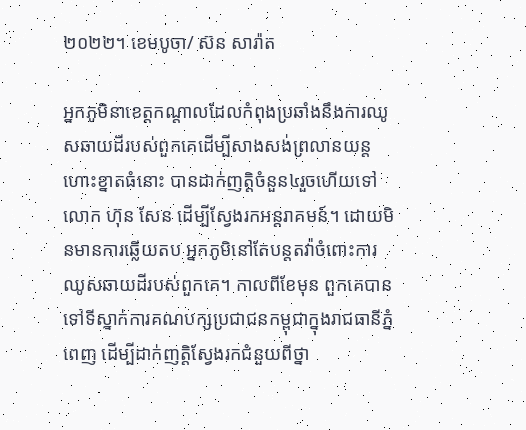២០២២។ ខេមបូចា/ ស៊ន សារ៉ាត

អ្នកភូមិនាខេត្តកណ្តាលដែលកំពុងប្រឆាំងនឹងការឈូសឆាយដីរបស់ពួកគេដើម្បីសាងសង់ព្រលានយន្តហោះខ្នាតធំនោះ បានដាក់ញត្តិចំនួន៤រួចហើយទៅលោក ហ៊ុន សែន ដើម្បីស្វែងរកអន្តរាគមន៍។ ដោយមិនមានការឆ្លើយតប អ្នកភូមិនៅតែបន្តតវ៉ាចំពោះការឈូសឆាយដីរបស់ពួកគេ។ កាលពីខែមុន ពួកគេបានទៅទីស្នាក់ការគណបក្សប្រជាជនកម្ពុជាក្នុងរាជធានីភ្នំពេញ ដើម្បីដាក់ញត្តិស្វែងរកជំនួយពីថ្នា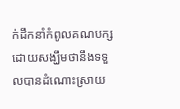ក់ដឹកនាំកំពូលគណបក្ស ដោយសង្ឃឹមថានឹងទទួលបានដំណោះស្រាយ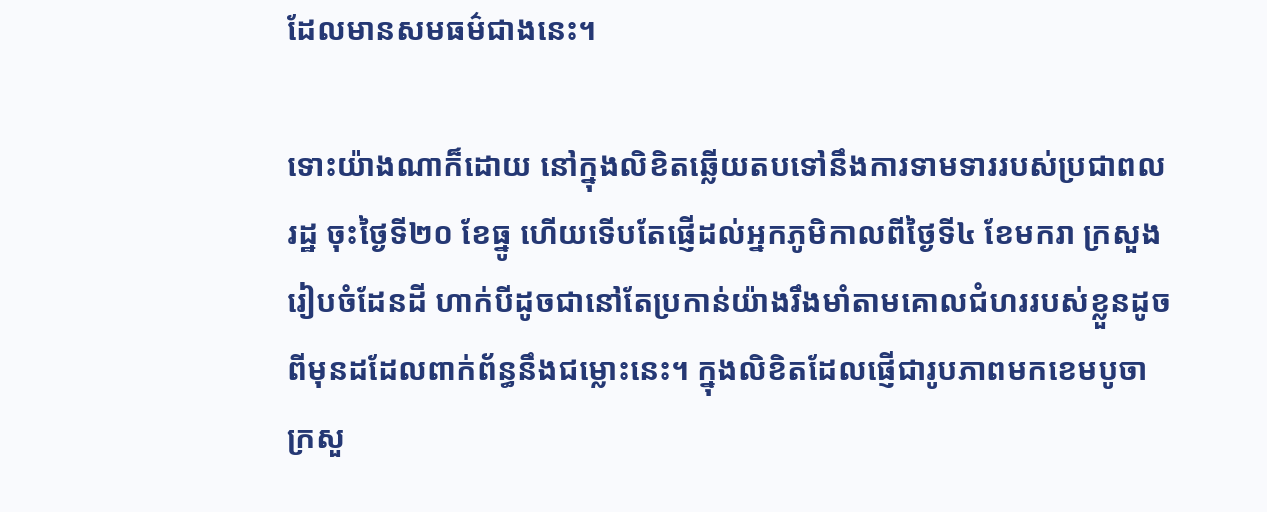ដែលមានសមធម៌ជាងនេះ។

ទោះយ៉ាងណាក៏ដោយ នៅក្នុងលិខិតឆ្លើយតបទៅនឹងការទាមទាររបស់ប្រជាពលរដ្ឋ ចុះថ្ងៃទី២០ ខែធ្នូ ហើយទើបតែផ្ញើដល់អ្នកភូមិកាលពីថ្ងៃទី៤ ខែមករា ក្រសួងរៀបចំដែនដី ហាក់បីដូចជានៅតែប្រកាន់យ៉ាងរឹងមាំតាមគោលជំហររបស់ខ្លួនដូចពីមុនដដែលពាក់ព័ន្ធនឹងជម្លោះនេះ។ ក្នុងលិខិតដែលផ្ញើជារូបភាពមកខេមបូចា ក្រសួ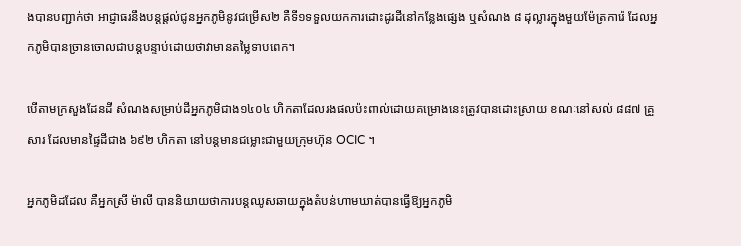ងបានបញ្ជាក់ថា អាជ្ញាធរនឹងបន្តផ្តល់ជូនអ្នកភូមិនូវជម្រើស២ គឺទី១ទទួលយកការដោះដូរដីនៅកន្លែងផ្សេង ឬសំណង ៨ ដុល្លារក្នុងមួយម៉ែត្រការ៉េ ដែលអ្នកភូមិបានច្រានចោលជាបន្តបន្ទាប់ដោយថាវាមានតម្លៃទាបពេក។

បើតាមក្រសួងដែនដី សំណងសម្រាប់ដីអ្នកភូមិជាង១៤០៤ ហិកតាដែលរងផលប៉ះពាល់ដោយគម្រោងនេះត្រូវបានដោះស្រាយ ខណៈនៅសល់ ៨៨៧ គ្រួសារ ដែលមានផ្ទៃដីជាង ៦៩២ ហិកតា នៅបន្តមានជម្លោះជាមួយក្រុមហ៊ុន OCIC ។

អ្នកភូមិដដែល គឺអ្នកស្រី ម៉ាលី បាននិយាយថាការបន្តឈូសឆាយក្នុងតំបន់ហាមឃាត់បានធ្វើឱ្យអ្នកភូមិ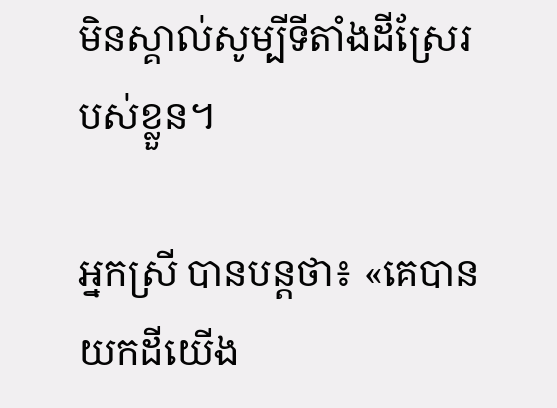មិនស្គាល់សូម្បីទីតាំងដីស្រែរបស់ខ្លួន។

អ្នកស្រី បានបន្តថា៖ «គេបានយកដីយើង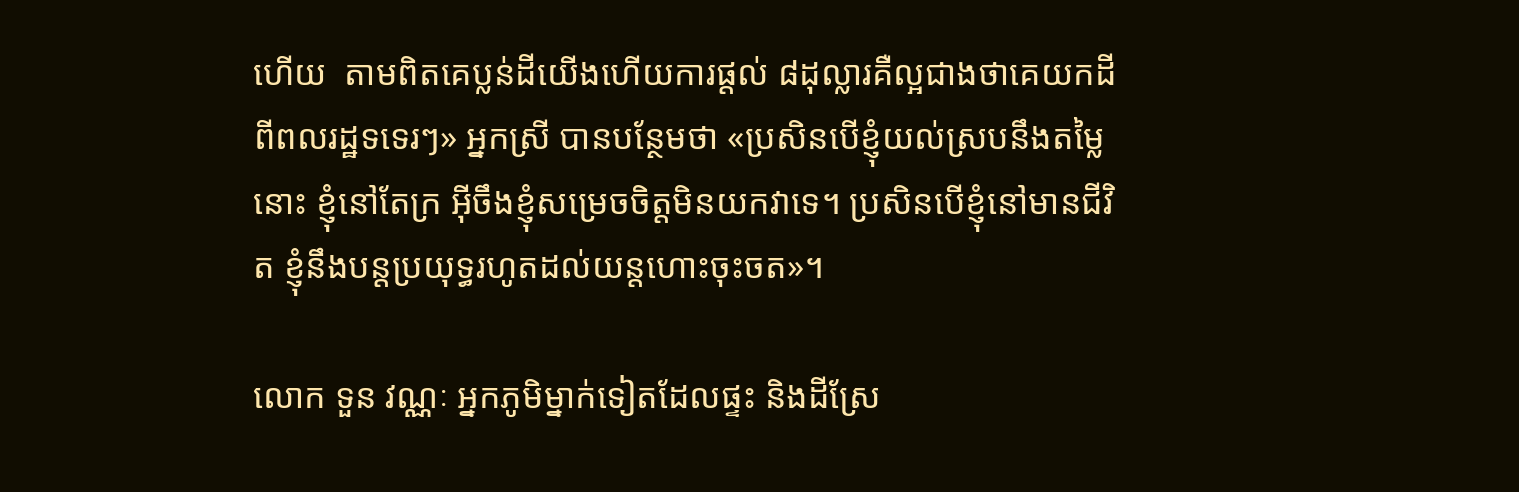ហើយ  តាមពិតគេប្លន់ដីយើងហើយការផ្តល់ ៨ដុល្លារគឺល្អជាងថាគេយកដីពីពលរដ្ឋទទេរៗ» អ្នកស្រី បានបន្ថែមថា «ប្រសិនបើខ្ញុំយល់ស្របនឹងតម្លៃនោះ ខ្ញុំនៅតែក្រ អ៊ីចឹងខ្ញុំសម្រេចចិត្តមិនយកវាទេ។ ប្រសិនបើខ្ញុំនៅមានជីវិត ខ្ញុំនឹងបន្តប្រយុទ្ធរហូតដល់យន្តហោះចុះចត»។

លោក ទួន វណ្ណៈ អ្នកភូមិម្នាក់ទៀតដែលផ្ទះ និងដីស្រែ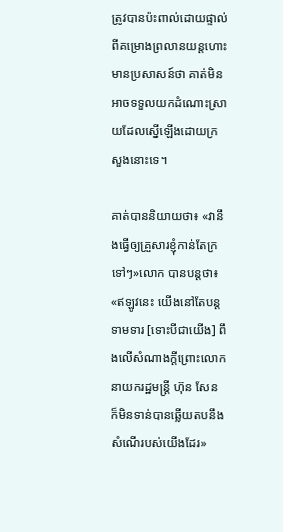ត្រូវបានប៉ះពាល់ដោយផ្ទាល់ពីគម្រោងព្រលានយន្តហោះ មានប្រសាសន៍ថា គាត់មិនអាចទទួលយកដំណោះស្រាយដែលស្នើឡើងដោយក្រសួងនោះទេ។

គាត់បាននិយាយថា៖ «វានឹងធ្វើឲ្យគ្រួសារខ្ញុំកាន់តែក្រទៅៗ»លោក បានបន្តថា៖ «ឥឡូវនេះ យើងនៅតែបន្តទាមទារ [ទោះបីជាយើង] ពឹងលើសំណាងក្តីព្រោះលោកនាយករដ្ឋមន្ត្រី ហ៊ុន សែន ក៏មិនទាន់បានឆ្លើយតបនឹងសំណើរបស់យើងដែរ»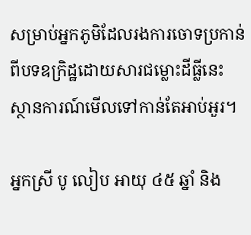សម្រាប់អ្នកភូមិដែលរងការចោទប្រកាន់ពីបទឧក្រិដ្ឋដោយសារជម្លោះដីធ្លីនេះ ស្ថានការណ៍មើលទៅកាន់តែអាប់អួរ។

អ្នកស្រី បូ លៀប អាយុ ៤៥ ឆ្នាំ និង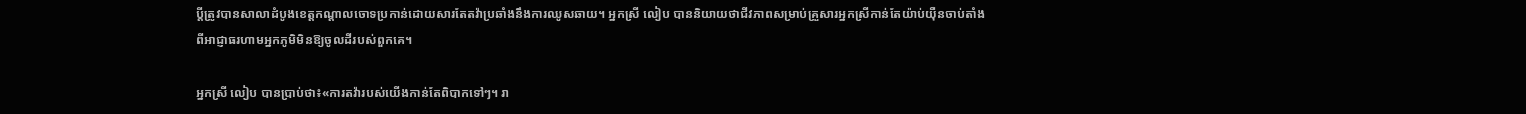ប្តីត្រូវបានសាលាដំបូងខេត្តកណ្តាលចោទប្រកាន់ដោយសារតែតវ៉ាប្រឆាំងនឹងការឈូសឆាយ។ អ្នកស្រី លៀប បាននិយាយថាជីវភាពសម្រាប់គ្រួសារអ្នកស្រីកាន់តែយ៉ាប់យ៉ឺនចាប់តាំងពីអាជ្ញាធរហាមអ្នកភូមិមិនឱ្យចូលដីរបស់ពួកគេ។

អ្នកស្រី លៀប បានប្រាប់ថា៖«ការតវ៉ារបស់យើងកាន់តែពិបាកទៅៗ។ រា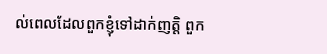ល់ពេលដែលពួកខ្ញុំទៅដាក់ញត្តិ ពួក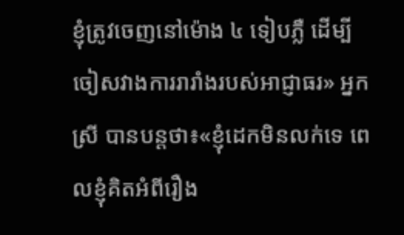ខ្ញុំត្រូវចេញនៅម៉ោង ៤ ទៀបភ្លឺ ដើម្បីចៀសវាងការរារាំងរបស់អាជ្ញាធរ» អ្នកស្រី បានបន្តថា៖«ខ្ញុំដេកមិនលក់ទេ ពេលខ្ញុំគិតអំពីរឿង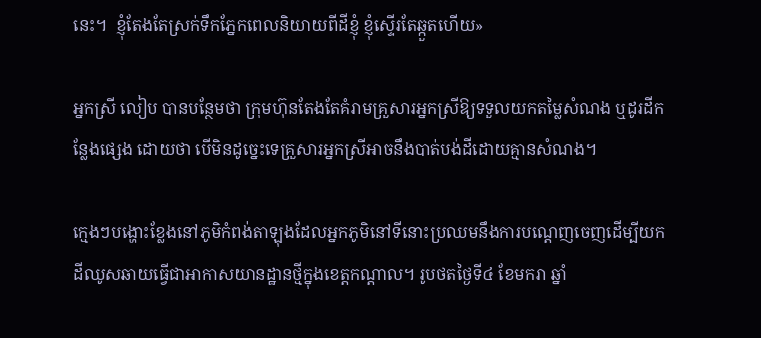នេះ។  ខ្ញុំតែងតែស្រក់ទឹកភ្នែកពេលនិយាយពីដីខ្ញុំ ខ្ញុំស្ទើរតែឆ្កួតហើយ»

អ្នកស្រី លៀប បានបន្ថែមថា ក្រុមហ៊ុនតែងតែគំរាមគ្រួសារអ្នកស្រីឱ្យទទួលយកតម្លៃសំណង ឬដូរដីកន្លែងផ្សេង ដោយថា បើមិនដូច្នេះទេគ្រួសារអ្នកស្រីអាចនឹងបាត់បង់ដីដោយគ្មានសំណង។

ក្មេងៗបង្ហោះខ្លែងនៅភូមិកំពង់តាឡុងដែលអ្នកភូមិនៅទីនោះប្រឈមនឹងការបណ្ដេញចេញដើម្បីយកដីឈូសឆាយធ្វើជាអាកាសយានដ្ឋានថ្មីក្នុងខេត្តកណ្ដាល។ រូបថតថ្ងៃទី៤ ខែមករា ឆ្នាំ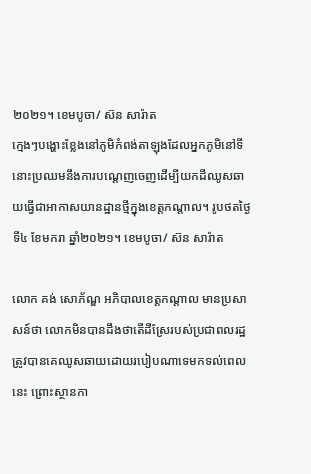២០២១។ ខេមបូចា/ ស៊ន សារ៉ាត
ក្មេងៗបង្ហោះខ្លែងនៅភូមិកំពង់តាឡុងដែលអ្នកភូមិនៅទីនោះប្រឈមនឹងការបណ្ដេញចេញដើម្បីយកដីឈូសឆាយធ្វើជាអាកាសយានដ្ឋានថ្មីក្នុងខេត្តកណ្ដាល។ រូបថតថ្ងៃទី៤ ខែមករា ឆ្នាំ២០២១។ ខេមបូចា/ ស៊ន សារ៉ាត

លោក គង់ សោភ័ណ្ឌ អភិបាលខេត្តកណ្តាល មានប្រសាសន៍ថា លោកមិនបានដឹងថាតើដីស្រែរបស់ប្រជាពលរដ្ឋត្រូវបានគេឈូសឆាយដោយរបៀបណាទេមកទល់ពេលនេះ ព្រោះស្ថានកា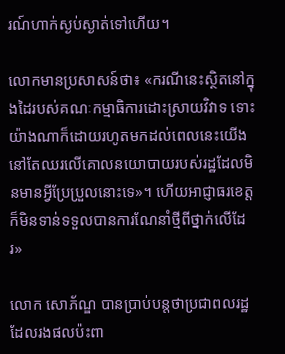រណ៍ហាក់ស្ងប់ស្ងាត់ទៅហើយ។

លោកមានប្រសាសន៍ថា៖ «ករណីនេះស្ថិតនៅក្នុងដៃរបស់គណៈកម្មាធិការដោះស្រាយវិវាទ ទោះយ៉ាងណាក៏ដោយរហូតមកដល់ពេលនេះយើងនៅតែឈរលើគោលនយោបាយរបស់រដ្ឋដែលមិនមានអ្វីប្រែប្រួលនោះទេ»។ ហើយអាជ្ញាធរខេត្តក៏មិនទាន់ទទួលបានការណែនាំថ្មីពីថ្នាក់លើដែរ»

លោក សោភ័ណ្ឌ បានប្រាប់បន្តថាប្រជាពលរដ្ឋដែលរងផលប៉ះពា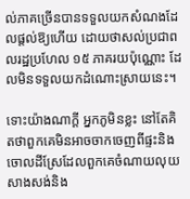ល់ភាគច្រើនបានទទួលយកសំណងដែលផ្តល់ឱ្យហើយ ដោយថាសល់ប្រជាពលរដ្ឋប្រហែល ១៥ ភាគរយប៉ុណ្ណោះ ដែលមិនទទួលយកដំណោះស្រាយនេះ។

ទោះយ៉ាងណាក្តី អ្នកភូមិនខ្លះ នៅតែគិតថាពួកគេមិនអាចចាកចេញពីផ្ទះនិងចោលដីស្រែដែលពួកគេចំណាយលុយសាងសង់និង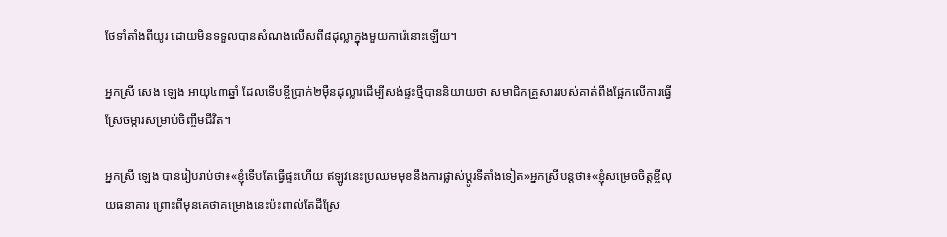ថែទាំតាំងពីយូរ ដោយមិនទទួលបានសំណងលើសពី៨ដុល្លាក្នុងមួយការ៉េនោះឡើយ។

អ្នកស្រី សេង ឡេង អាយុ៤៣ឆ្នាំ ដែលទើបខ្ចីប្រាក់២ម៉ឺនដុល្លារដើម្បីសង់ផ្ទះថ្មីបាននិយាយថា សមាជិកគ្រួសាររបស់គាត់ពឹងផ្អែកលើការធ្វើស្រែចម្ការសម្រាប់ចិញ្ចឹមជីវិត។

អ្នកស្រី ឡេង បានរៀបរាប់ថា៖«ខ្ញុំទើបតែធ្វើផ្ទះហើយ ឥឡូវនេះប្រឈមមុខនឹងការផ្លាស់ប្តូរទីតាំងទៀត»អ្នកស្រីបន្តថា៖«ខ្ញុំសម្រេចចិត្តខ្ចីលុយធនាគារ ព្រោះពីមុនគេថាគម្រោងនេះប៉ះពាល់តែដីស្រែ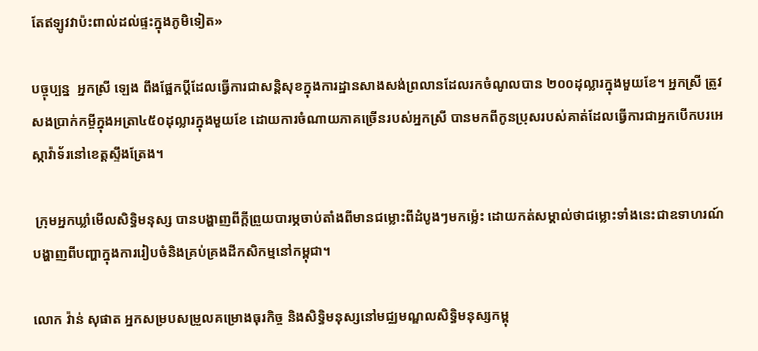តែឥឡូវវាប៉ះពាល់ដល់ផ្ទះក្នុងភូមិទៀត»

បច្ចុប្បន្ន  អ្នកស្រី ឡេង ពឹងផ្អែកប្តីដែលធ្វើការជាសន្តិសុខក្នុងការដ្ឋានសាងសង់ព្រលានដែលរកចំណូលបាន ២០០ដុល្លារក្នុងមួយខែ។ អ្នកស្រី ត្រូវសងប្រាក់កម្ចីក្នុងអត្រា៤៥០ដុល្លារក្នុងមួយខែ ដោយការចំណាយភាគច្រើនរបស់អ្នកស្រី បានមកពីកូនប្រុសរបស់គាត់ដែលធ្វើការជាអ្នកបើកបរអេស្កាវ៉ាទ័រនៅខេត្តស្ទឹងត្រែង។

 ក្រុមអ្នកឃ្លាំមើលសិទ្ធិមនុស្ស បានបង្ហាញពីក្តីព្រួយបារម្ភចាប់តាំងពីមានជម្លោះពីដំបូងៗមកម្ល៉េះ ដោយកត់សម្គាល់ថាជម្លោះទាំងនេះជាឧទាហរណ៍បង្ហាញពីបញ្ហាក្នុងការរៀបចំនិងគ្រប់គ្រងដីកសិកម្មនៅកម្ពុជា។

លោក វ៉ាន់ សុផាត អ្នកសម្របសម្រួលគម្រោងធុរកិច្ច និងសិទ្ធិមនុស្សនៅមជ្ឈមណ្ឌលសិទ្ធិមនុស្សកម្ពុ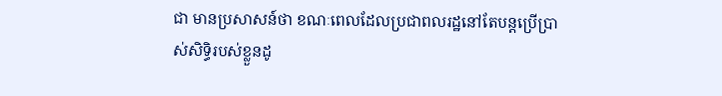ជា មានប្រសាសន៍ថា ខណៈពេលដែលប្រជាពលរដ្ឋនៅតែបន្តប្រើប្រាស់សិទ្ធិរបស់ខ្លួនដូ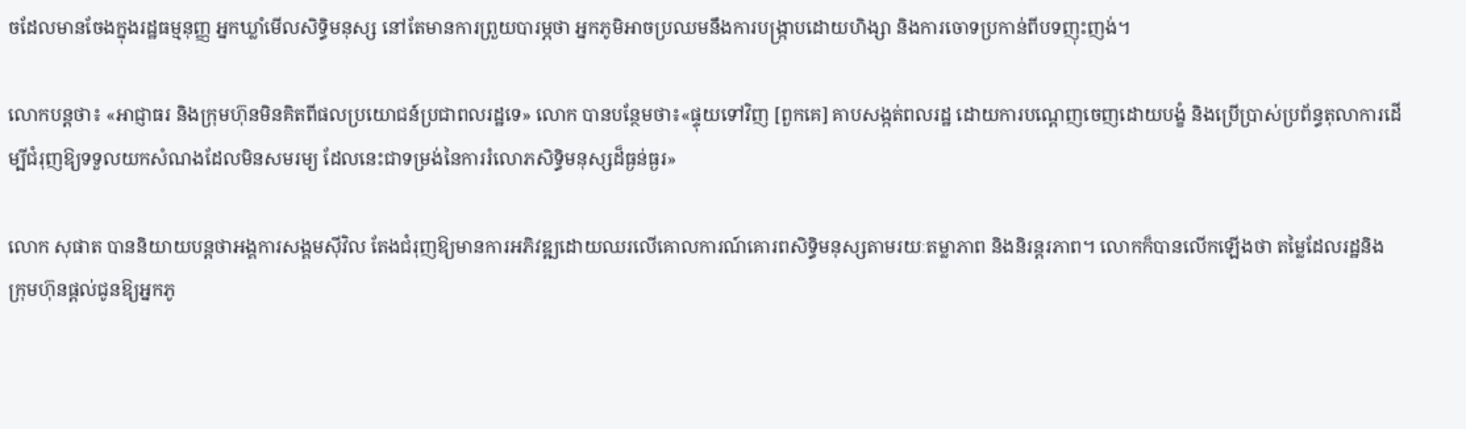ចដែលមានចែងក្នុងរដ្ឋធម្មនុញ្ញ អ្នកឃ្លាំមើលសិទ្ធិមនុស្ស នៅតែមានការព្រួយបារម្ភថា អ្នកភូមិអាចប្រឈមនឹងការបង្រ្កាបដោយហិង្សា និងការចោទប្រកាន់ពីបទញុះញង់។

លោកបន្តថា៖ «អាជ្ញាធរ និងក្រុមហ៊ុនមិនគិតពីផលប្រយោជន៍ប្រជាពលរដ្ឋទេ» លោក បានបន្ថែមថា៖«ផ្ទុយទៅវិញ [ពួកគេ] គាបសង្កត់ពលរដ្ឋ ដោយការបណ្តេញចេញដោយបង្ខំ និងប្រើប្រាស់ប្រព័ន្ធតុលាការដើម្បីជំរុញឱ្យទទួលយកសំណងដែលមិនសមរម្យ ដែលនេះជាទម្រង់នៃការរំលោភសិទ្ធិមនុស្សដ៏ធ្ងន់ធ្ងរ»

លោក សុផាត បាននិយាយបន្តថាអង្គការសង្គមស៊ីវិល តែងជំរុញឱ្យមានការអភិវឌ្ឍដោយឈរលើគោលការណ៍គោរពសិទ្ធិមនុស្សតាមរយៈតម្លាភាព និងនិរន្តរភាព។ លោកក៏បានលើកឡើងថា តម្លៃដែលរដ្ឋនិងក្រុមហ៊ុនផ្តល់ជូនឱ្យអ្នកភូ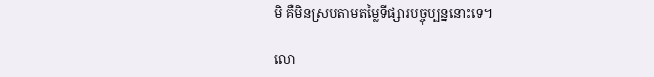មិ គឺមិនស្របតាមតម្លៃទីផ្សារបច្ចុប្បន្ននោះទេ។

លោ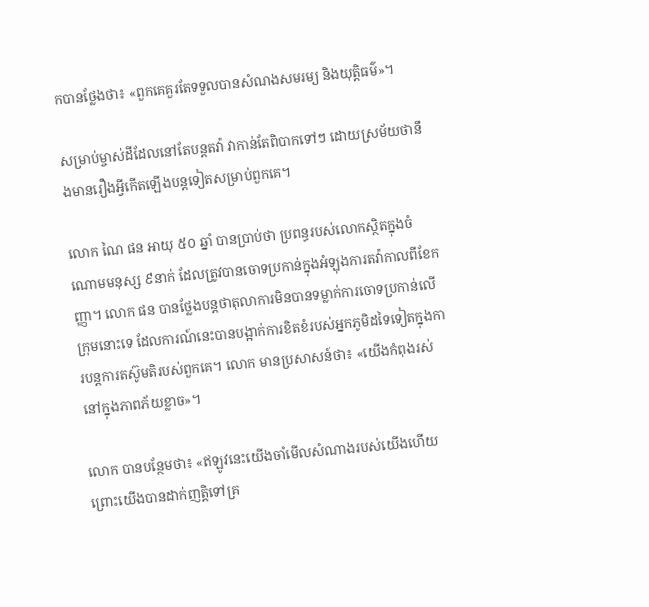កបានថ្លែងថា៖ «ពួកគេគួរតែទទួលបានសំណងសមរម្យ និងយុត្តិធម៌»។

សម្រាប់ម្ចាស់ដីដែលនៅតែបន្តតវ៉ា វាកាន់តែពិបាកទៅៗ ដោយស្រម័យថានឹងមានរឿងអ្វីកើតឡើងបន្តទៀតសម្រាប់ពួកគេ។

លោក ណៃ ផន អាយុ ៥០ ឆ្នាំ បានប្រាប់ថា ប្រពន្ធរបស់លោកស្ថិតក្នុងចំណោមមនុស្ស ៩នាក់ ដែលត្រូវបានចោទប្រកាន់ក្នុងអំឡុងការតវ៉ាកាលពីខែកញ្ញា។ លោក ផន បានថ្លែងបន្តថាតុលាការមិនបានទម្លាក់ការចោទប្រកាន់លើក្រុមនោះទេ ដែលការណ៍នេះបានបង្អាក់ការខិតខំរបស់អ្នកភូមិដទៃទៀតក្នុងការបន្តការតស៊ូមតិរបស់ពួកគេ។ លោក មានប្រសាសន៍ថា៖ «យើងកំពុងរស់នៅក្នុងភាពភ័យខ្លាច»។

លោក បានបន្ថែមថា៖ «ឥឡូវនេះយើងចាំមើលសំណាងរបស់យើងហើយ ព្រោះយើងបានដាក់ញត្តិទៅគ្រ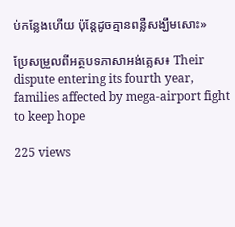ប់កន្លែងហើយ ប៉ុន្តែដូចគ្មានពន្លឺសង្ឃឹមសោះ»

ប្រែសម្រួលពីអត្ថបទភាសាអង់គ្លេស៖ Their dispute entering its fourth year, families affected by mega-airport fight to keep hope

225 views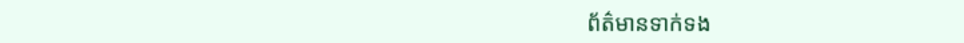ព័ត៌មានទាក់ទង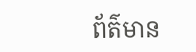ព័ត៌មាន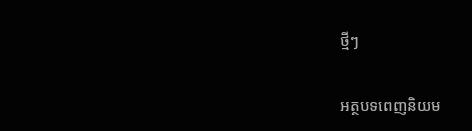ថ្មីៗ

អត្ថបទពេញនិយម